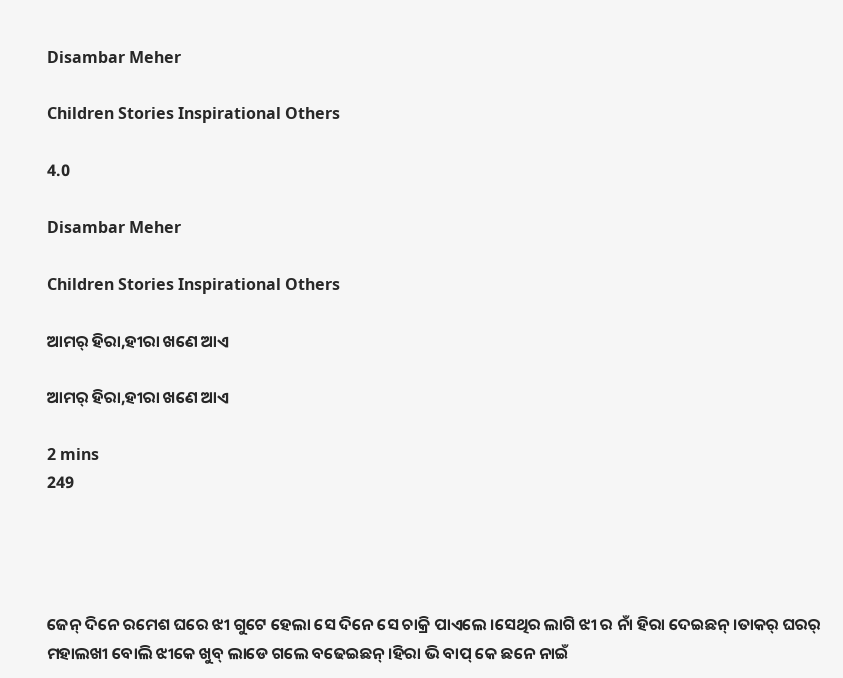Disambar Meher

Children Stories Inspirational Others

4.0

Disambar Meher

Children Stories Inspirational Others

ଆମର୍ ହିରା,ହୀରା ଖଣେ ଆଏ

ଆମର୍ ହିରା,ହୀରା ଖଣେ ଆଏ

2 mins
249




ଜେନ୍ ଦିନେ ରମେଶ ଘରେ ଝୀ ଗୁଟେ ହେଲା ସେ ଦିନେ ସେ ଚାକ୍ରି ପାଏଲେ ।ସେଥିର ଲାଗି ଝୀ ର ନାଁ ହିରା ଦେଇଛନ୍ ।ତାକର୍ ଘରର୍ ମହାଲଖୀ ବୋଲି ଝୀକେ ଖୁବ୍ ଲାଡେ ଗଲେ ବଢେଇଛନ୍ ।ହିରା ଭି ବାପ୍ କେ ଛନେ ନାଇଁ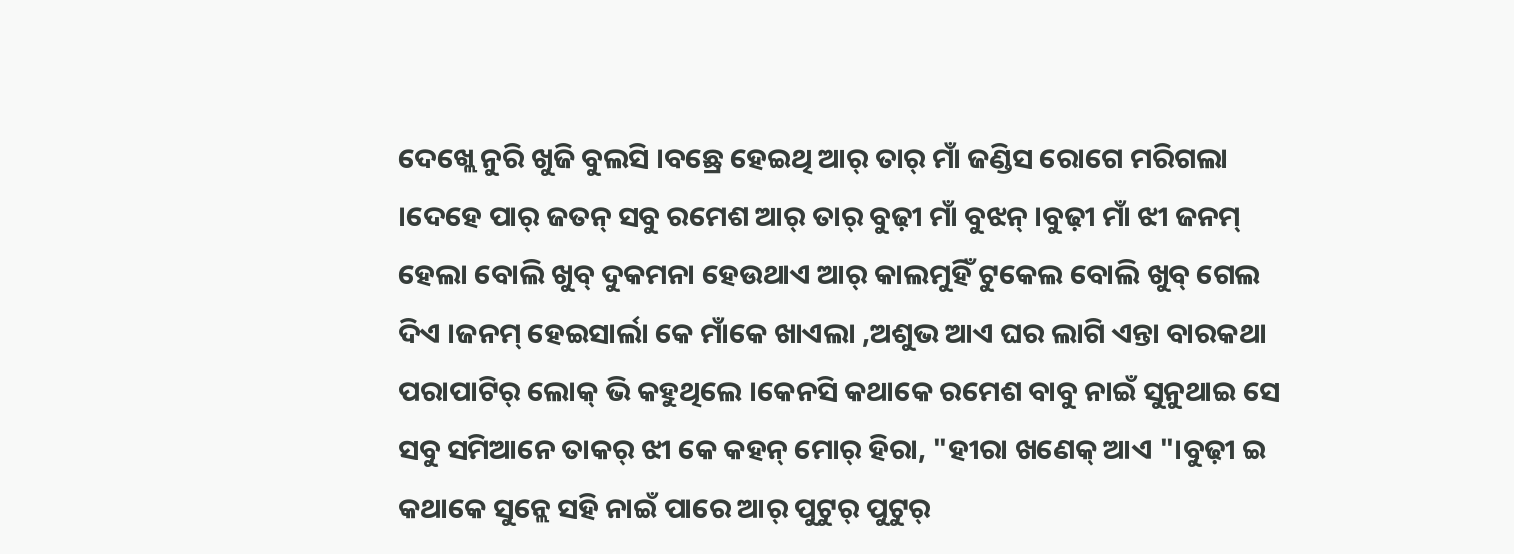ଦେଖ୍ଲେ ନୁରି ଖୁଜି ବୁଲସି ।ବଛ୍ରେ ହେଇଥି ଆର୍ ତାର୍ ମାଁ ଜଣ୍ଡିସ ରୋଗେ ମରିଗଲା ।ଦେହେ ପାର୍ ଜତନ୍ ସବୁ ରମେଶ ଆର୍ ତାର୍ ବୁଢ଼ୀ ମାଁ ବୁଝନ୍ ।ବୁଢ଼ୀ ମାଁ ଝୀ ଜନମ୍ ହେଲା ବୋଲି ଖୁବ୍ ଦୁକମନା ହେଉଥାଏ ଆର୍ କାଲମୁହିଁ ଟୁକେଲ ବୋଲି ଖୁବ୍ ଗେଲ ଦିଏ ।ଜନମ୍ ହେଇସାର୍ଲା କେ ମାଁକେ ଖାଏଲା ,ଅଶୁଭ ଆଏ ଘର ଲାଗି ଏନ୍ତା ବାରକଥା ପରାପାଟିର୍ ଲୋକ୍ ଭି କହୁଥିଲେ ।କେନସି କଥାକେ ରମେଶ ବାବୁ ନାଇଁ ସୁନୁଥାଇ ସେ ସବୁ ସମିଆନେ ତାକର୍ ଝୀ କେ କହନ୍ ମୋର୍ ହିରା, "ହୀରା ଖଣେକ୍ ଆଏ "।ବୁଢ଼ୀ ଇ କଥାକେ ସୁନ୍ଲେ ସହି ନାଇଁ ପାରେ ଆର୍ ପୁଟୁର୍ ପୁଟୁର୍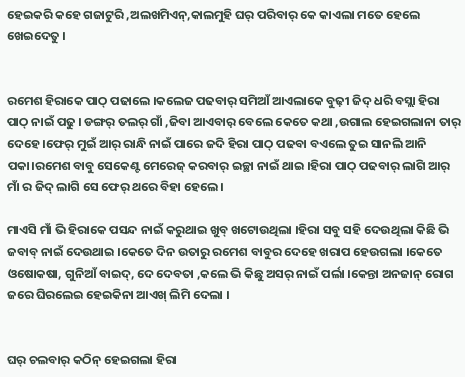ହେଇକରି କହେ ଗଜାଟୁରି ,ଅଲଖମିଏନ୍,କାଲମୁହି ଘର୍ ପରିବାର୍ କେ କାଏଲା ମତେ ହେଲେ ଖେଇଦେତୁ ।


ରମେଶ ହିରାକେ ପାଠ୍ ପଢାଲେ ।କଲେଜ ପଢବାର୍ ସମିଆଁ ଆଏଲାକେ ବୁଢ଼ୀ ଜିଦ୍ ଧରି ବସ୍ଲା ହିରା ପାଠ୍ ନାଇଁ ପଢୁ । ଡଙ୍ଗର୍ ତଲର୍ ଗାଁ ,ଜିବା ଆଏବାର଼ ବେଲେ କେତେ କଥା ,ଉଗାଲ ହେଇଗଲାନା ତାର୍ ଦେହେ ।ଫେର୍ ମୁଇଁ ଆର୍ ରାନ୍ଧି ନାଇଁ ପାରେ ଜଦି ହିରା ପାଠ୍ ପଢବା ବଏଲେ ତୁଇ ସାନଲି ଆନି ପକା।ରମେଶ ବାବୁ ସେକେଣ୍ଟ ମେରେଜ୍ କରବାର୍ ଇଚ୍ଛା ନାଇଁ ଥାଇ ।ହିରା ପାଠ୍ ପଢବାର୍ ଲାଗି ଆର୍ ମାଁ ର ଜିଦ୍ ଲାଗି ସେ ଫେର୍ ଥରେ ବିହା ହେଲେ।

ମାଏସି ମାଁ ଭି ହିରାକେ ପସନ୍ଦ ନାଇଁ କରୁଥାଇ ଖୁବ୍ ଖଟୋଉଥିଲା ।ହିରା ସବୁ ସହି ଦେଉଥିଲା କିଛି ଭି ଜବାବ୍ ନାଇଁ ଦେଉଥାଇ ।କେତେ ଦିନ ଉତାରୁ ରମେଶ ବାବୁର ଦେହେ ଖରାପ ହେଉଗଲା ।କେତେ ଓଷୋକଷା, ଗୁନିଆଁ ବାଇଦ୍, ଦେ ଦେବତା ,କଲେ ଭି କିଛୁ ଅସର୍ ନାଇଁ ପର୍ଲା ।କେନ୍ତା ଅନଜାନ୍ ରୋଗ ଜରେ ଘିରଲେଇ ହେଇକିନା ଆଏଖ୍ ଲିମି ଦେଲା ।


ଘର୍ ଚଲବାର୍ କଠିନ୍ ହେଇଗଲା ହିରା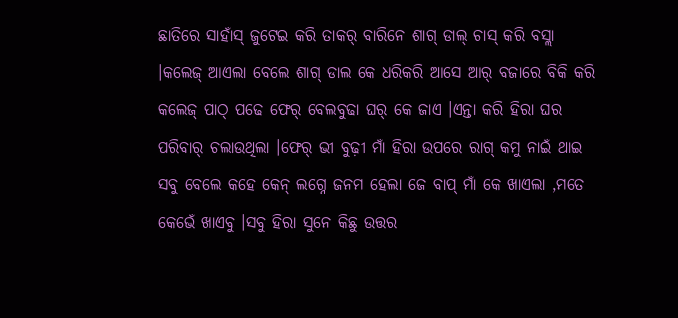ଛାତିରେ ସାହାଁସ୍ ଜୁଟେଇ କରି ତାକର୍ ବାରିନେ ଶାଗ୍ ଡାଲ୍ ଚାସ୍ କରି ବସ୍ଲା ।କଲେଜ୍ ଆଏଲା ବେଲେ ଶାଗ୍ ଡାଲ କେ ଧରିକରି ଆସେ ଆର୍ ବଜାରେ ବିକି କରି କଲେଜ୍ ପାଠ୍ ପଢେ ଫେର୍ ବେଲବୁଢା ଘର୍ କେ ଜାଏ ।ଏନ୍ତା କରି ହିରା ଘର ପରିବାର୍ ଚଲାଉଥିଲା ।ଫେର୍ ଭୀ ବୁଢ଼ୀ ମାଁ ହିରା ଉପରେ ରାଗ୍ କମୁ ନାଇଁ ଥାଇ ସବୁ ବେଲେ କହେ କେନ୍ ଲଗ୍ନେ ଜନମ ହେଲା ଜେ ବାପ୍ ମାଁ କେ ଖାଏଲା ,ମତେ କେଭେଁ ଖାଏବୁ ।ସବୁ ହିରା ସୁନେ କିଛୁ ଉତ୍ତର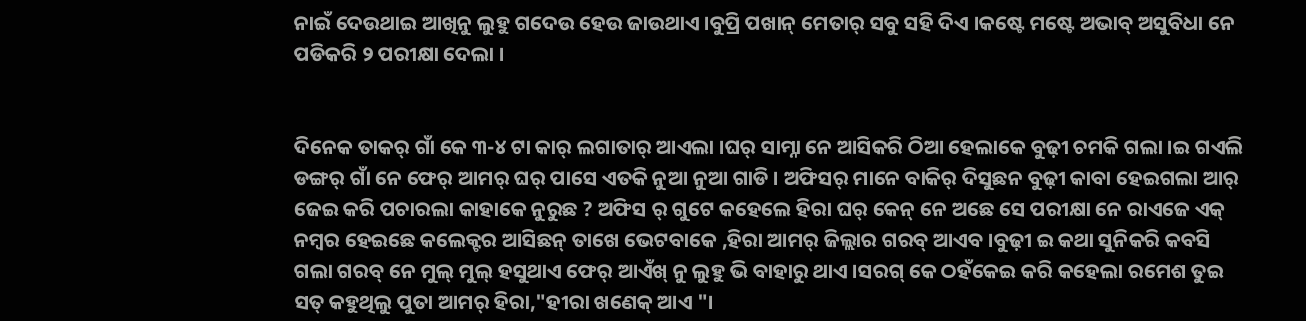ନାଇଁ ଦେଉଥାଇ ଆଖିନୁ ଲୁହୁ ଗଦେଉ ହେଉ ଜାଉଥାଏ ।ବୁପ୍ରି ପଖାନ୍ ମେତାର୍ ସବୁ ସହି ଦିଏ ।କଷ୍ଟେ ମଷ୍ଟେ ଅଭାବ୍ ଅସୁବିଧା ନେ ପଡିକରି ୨ ପରୀକ୍ଷା ଦେଲା ।


ଦିନେକ ତାକର୍ ଗାଁ କେ ୩-୪ ଟା କାର୍ ଲଗାତାର୍ ଆଏଲା ।ଘର୍ ସାମ୍ନା ନେ ଆସିକରି ଠିଆ ହେଲାକେ ବୁଢ଼ୀ ଚମକି ଗଲା ।ଇ ଗଏଲି ଡଙ୍ଗର୍ ଗାଁ ନେ ଫେର୍ ଆମର୍ ଘର୍ ପାସେ ଏତକି ନୁଆ ନୁଆ ଗାଡି । ଅଫିସର୍ ମାନେ ବାକିର୍ ଦିସୁଛନ ବୁଢ଼ୀ କାବା ହେଇଗଲା ଆର୍ ଜେଇ କରି ପଚାରଲା କାହାକେ ନୁରୁଛ ? ଅଫିସ ର୍ ଗୁଟେ କହେଲେ ହିରା ଘର୍ କେନ୍ ନେ ଅଛେ ସେ ପରୀକ୍ଷା ନେ ରାଏଜେ ଏକ୍ ନମ୍ବର ହେଇଛେ କଲେକ୍ଟର ଆସିଛନ୍ ତାଖେ ଭେଟବାକେ ,ହିରା ଆମର୍ ଜିଲ୍ଲାର ଗରବ୍ ଆଏବ ।ବୁଢ଼ୀ ଇ କଥା ସୁନିକରି କବସି ଗଲା ଗରବ୍ ନେ ମୁଲ୍ ମୁଲ୍ ହସୁଥାଏ ଫେର୍ ଆଏଁଖ୍ ନୁ ଲୁହୁ ଭି ବାହାରୁ ଥାଏ ।ସରଗ୍ କେ ଠହଁକେଇ କରି କହେଲା ରମେଶ ତୁଇ ସତ୍ କହୁଥିଲୁ ପୁତା ଆମର୍ ହିରା,"ହୀରା ଖଣେକ୍ ଆଏ "।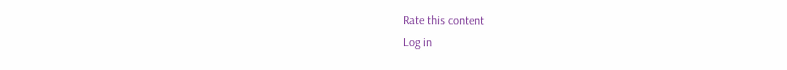Rate this content
Log in